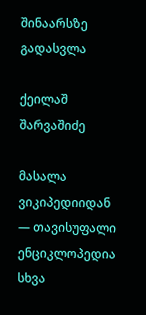შინაარსზე გადასვლა

ქეილაშ შარვაშიძე

მასალა ვიკიპედიიდან — თავისუფალი ენციკლოპედია
სხვა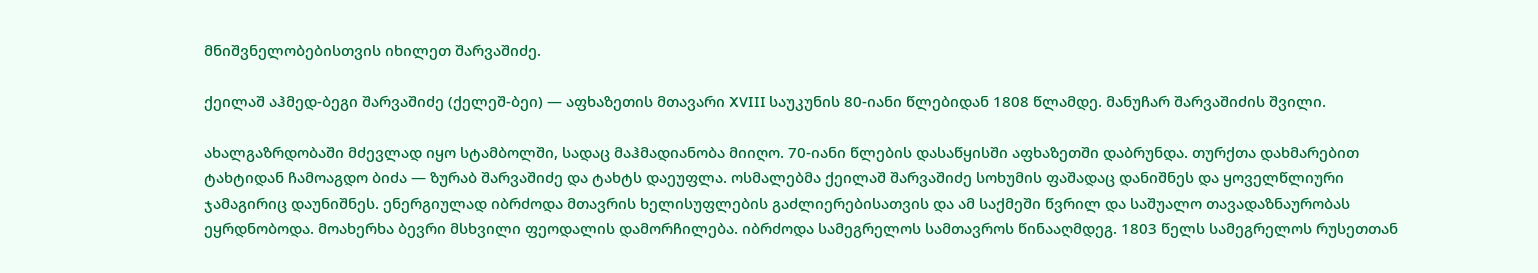მნიშვნელობებისთვის იხილეთ შარვაშიძე.

ქეილაშ აჰმედ-ბეგი შარვაშიძე (ქელეშ-ბეი) — აფხაზეთის მთავარი XVIII საუკუნის 80-იანი წლებიდან 1808 წლამდე. მანუჩარ შარვაშიძის შვილი.

ახალგაზრდობაში მძევლად იყო სტამბოლში, სადაც მაჰმადიანობა მიიღო. 70-იანი წლების დასაწყისში აფხაზეთში დაბრუნდა. თურქთა დახმარებით ტახტიდან ჩამოაგდო ბიძა — ზურაბ შარვაშიძე და ტახტს დაეუფლა. ოსმალებმა ქეილაშ შარვაშიძე სოხუმის ფაშადაც დანიშნეს და ყოველწლიური ჯამაგირიც დაუნიშნეს. ენერგიულად იბრძოდა მთავრის ხელისუფლების გაძლიერებისათვის და ამ საქმეში წვრილ და საშუალო თავადაზნაურობას ეყრდნობოდა. მოახერხა ბევრი მსხვილი ფეოდალის დამორჩილება. იბრძოდა სამეგრელოს სამთავროს წინააღმდეგ. 1803 წელს სამეგრელოს რუსეთთან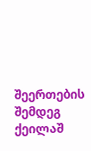შეერთების შემდეგ ქეილაშ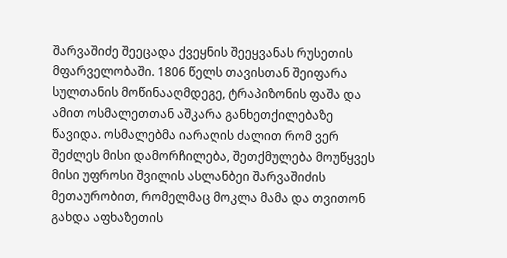შარვაშიძე შეეცადა ქვეყნის შეეყვანას რუსეთის მფარველობაში. 1806 წელს თავისთან შეიფარა სულთანის მოწინააღმდეგე, ტრაპიზონის ფაშა და ამით ოსმალეთთან აშკარა განხეთქილებაზე წავიდა. ოსმალებმა იარაღის ძალით რომ ვერ შეძლეს მისი დამორჩილება, შეთქმულება მოუწყვეს მისი უფროსი შვილის ასლანბეი შარვაშიძის მეთაურობით, რომელმაც მოკლა მამა და თვითონ გახდა აფხაზეთის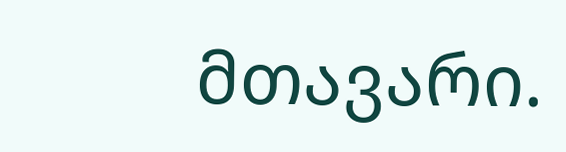მთავარი.